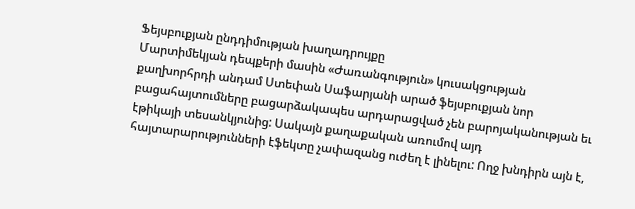Ֆեյսբուքյան ընդդիմության խաղադրույքը
Մարտիմեկյան դեպքերի մասին «Ժառանգություն» կուսակցության քաղխորհրդի անդամ Ստեփան Սաֆարյանի արած ֆեյսբուքյան նոր բացահայտումները բացարձակապես արդարացված չեն բարոյականության եւ էթիկայի տեսանկյունից: Սակայն քաղաքական առումով այդ հայտարարությունների էֆեկտը չափազանց ուժեղ է լինելու: Ողջ խնդիրն այն է,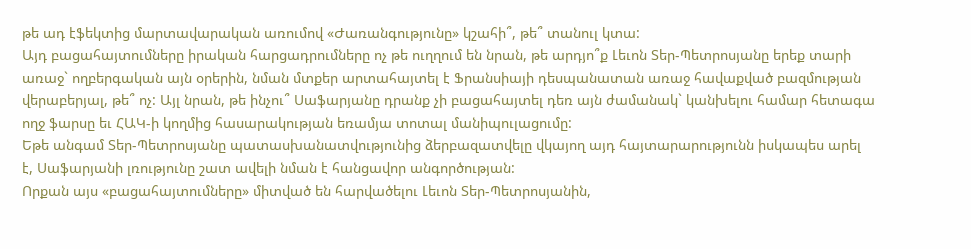թե ադ էֆեկտից մարտավարական առումով «Ժառանգությունը» կշահի՞, թե՞ տանուլ կտա:
Այդ բացահայտումները իրական հարցադրումները ոչ թե ուղղում են նրան, թե արդյո՞ք Լեւոն Տեր-Պետրոսյանը երեք տարի առաջ` ողբերգական այն օրերին, նման մտքեր արտահայտել է Ֆրանսիայի դեսպանատան առաջ հավաքված բազմության վերաբերյալ, թե՞ ոչ: Այլ նրան, թե ինչու՞ Սաֆարյանը դրանք չի բացահայտել դեռ այն ժամանակ` կանխելու համար հետագա ողջ ֆարսը եւ ՀԱԿ-ի կողմից հասարակության եռամյա տոտալ մանիպուլացումը:
Եթե անգամ Տեր-Պետրոսյանը պատասխանատվությունից ձերբազատվելը վկայող այդ հայտարարությունն իսկապես արել է, Սաֆարյանի լռությունը շատ ավելի նման է հանցավոր անգործության:
Որքան այս «բացահայտումները» միտված են հարվածելու Լեւոն Տեր-Պետրոսյանին,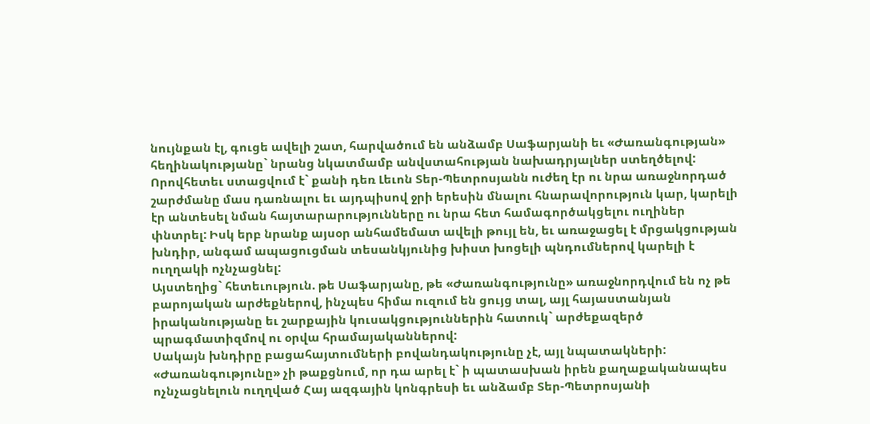նույնքան էլ, գուցե ավելի շատ, հարվածում են անձամբ Սաֆարյանի եւ «Ժառանգության» հեղինակությանը` նրանց նկատմամբ անվստահության նախադրյալներ ստեղծելով: Որովհետեւ ստացվում է` քանի դեռ Լեւոն Տեր-Պետրոսյանն ուժեղ էր ու նրա առաջնորդած շարժմանը մաս դառնալու եւ այդպիսով ջրի երեսին մնալու հնարավորություն կար, կարելի էր անտեսել նման հայտարարությունները ու նրա հետ համագործակցելու ուղիներ փնտրել: Իսկ երբ նրանք այսօր անհամեմատ ավելի թույլ են, եւ առաջացել է մրցակցության խնդիր, անգամ ապացուցման տեսանկյունից խիստ խոցելի պնդումներով կարելի է ուղղակի ոչնչացնել:
Այստեղից` հետեւություն. թե Սաֆարյանը, թե «Ժառանգությունը» առաջնորդվում են ոչ թե բարոյական արժեքներով, ինչպես հիմա ուզում են ցույց տալ, այլ հայաստանյան իրականությանը եւ շարքային կուսակցություններին հատուկ` արժեքազերծ պրագմատիզմով ու օրվա հրամայականներով:
Սակայն խնդիրը բացահայտումների բովանդակությունը չէ, այլ նպատակների:
«Ժառանգությունը» չի թաքցնում, որ դա արել է` ի պատասխան իրեն քաղաքականապես ոչնչացնելուն ուղղված Հայ ազգային կոնգրեսի եւ անձամբ Տեր-Պետրոսյանի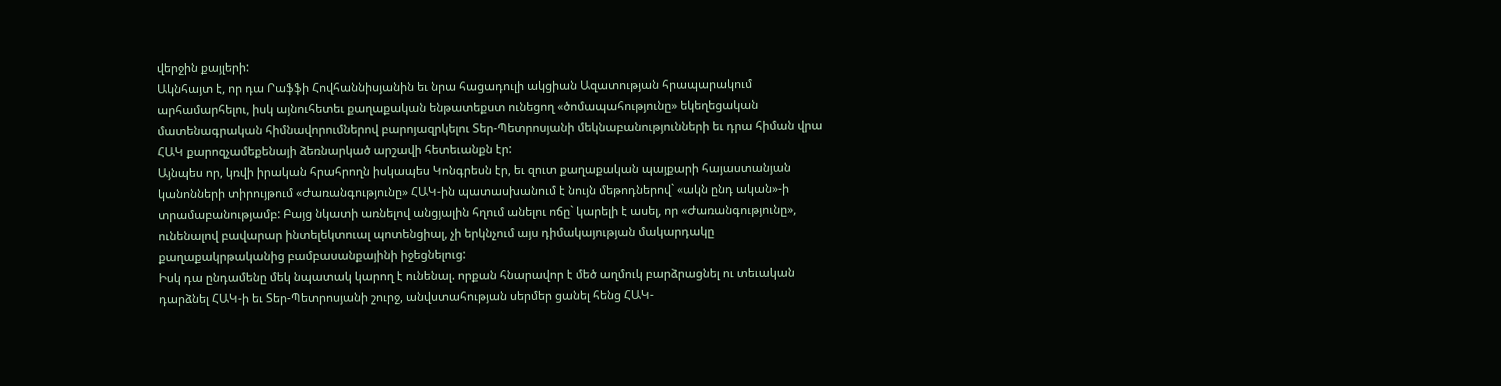վերջին քայլերի:
Ակնհայտ է, որ դա Րաֆֆի Հովհաննիսյանին եւ նրա հացադուլի ակցիան Ազատության հրապարակում արհամարհելու, իսկ այնուհետեւ քաղաքական ենթատեքստ ունեցող «ծոմապահությունը» եկեղեցական մատենագրական հիմնավորումներով բարոյազրկելու Տեր-Պետրոսյանի մեկնաբանությունների եւ դրա հիման վրա ՀԱԿ քարոզչամեքենայի ձեռնարկած արշավի հետեւանքն էր:
Այնպես որ, կռվի իրական հրահրողն իսկապես Կոնգրեսն էր, եւ զուտ քաղաքական պայքարի հայաստանյան կանոնների տիրույթում «Ժառանգությունը» ՀԱԿ-ին պատասխանում է նույն մեթոդներով` «ակն ընդ ական»-ի տրամաբանությամբ: Բայց նկատի առնելով անցյալին հղում անելու ոճը` կարելի է ասել, որ «Ժառանգությունը», ունենալով բավարար ինտելեկտուալ պոտենցիալ, չի երկնչում այս դիմակայության մակարդակը քաղաքակրթականից բամբասանքայինի իջեցնելուց:
Իսկ դա ընդամենը մեկ նպատակ կարող է ունենալ. որքան հնարավոր է մեծ աղմուկ բարձրացնել ու տեւական դարձնել ՀԱԿ-ի եւ Տեր-Պետրոսյանի շուրջ, անվստահության սերմեր ցանել հենց ՀԱԿ-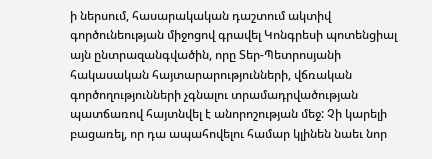ի ներսում, հասարակական դաշտում ակտիվ գործունեության միջոցով գրավել Կոնգրեսի պոտենցիալ այն ընտրազանգվածին, որը Տեր-Պետրոսյանի հակասական հայտարարությունների, վճռական գործողությունների չգնալու տրամադրվածության պատճառով հայտնվել է անորոշության մեջ: Չի կարելի բացառել, որ դա ապահովելու համար կլինեն նաեւ նոր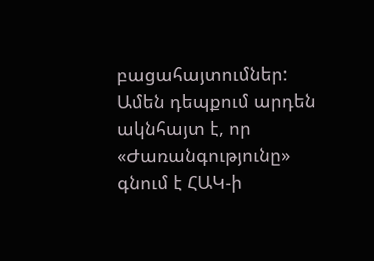բացահայտումներ:
Ամեն դեպքում արդեն ակնհայտ է, որ «Ժառանգությունը» գնում է ՀԱԿ-ի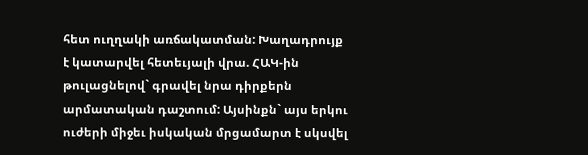հետ ուղղակի առճակատման: Խաղադրույք է կատարվել հետեւյալի վրա. ՀԱԿ-ին թուլացնելով` գրավել նրա դիրքերն արմատական դաշտում: Այսինքն` այս երկու ուժերի միջեւ իսկական մրցամարտ է սկսվել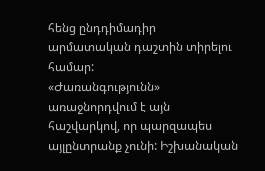հենց ընդդիմադիր արմատական դաշտին տիրելու համար:
«Ժառանգությունն» առաջնորդվում է այն հաշվարկով, որ պարզապես այլընտրանք չունի: Իշխանական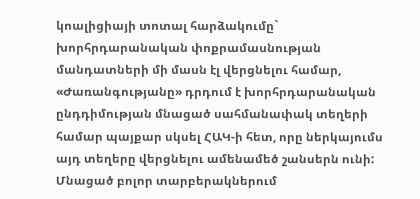կոալիցիայի տոտալ հարձակումը` խորհրդարանական փոքրամասնության մանդատների մի մասն էլ վերցնելու համար, «Ժառանգությանը» դրդում է խորհրդարանական ընդդիմության մնացած սահմանափակ տեղերի համար պայքար սկսել ՀԱԿ-ի հետ, որը ներկայումս այդ տեղերը վերցնելու ամենամեծ շանսերն ունի: Մնացած բոլոր տարբերակներում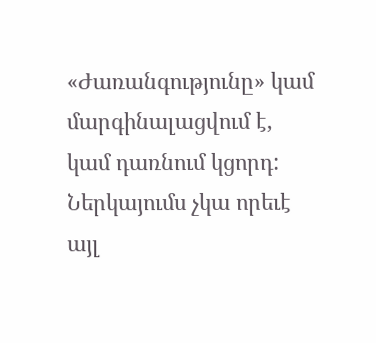«Ժառանգությունը» կամ մարգինալացվում է, կամ դառնում կցորդ:
Ներկայումս չկա որեւէ այլ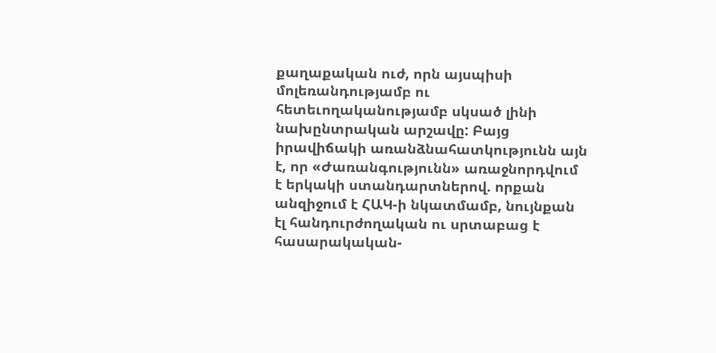քաղաքական ուժ, որն այսպիսի մոլեռանդությամբ ու հետեւողականությամբ սկսած լինի նախընտրական արշավը: Բայց իրավիճակի առանձնահատկությունն այն է, որ «Ժառանգությունն» առաջնորդվում է երկակի ստանդարտներով. որքան անզիջում է ՀԱԿ-ի նկատմամբ, նույնքան էլ հանդուրժողական ու սրտաբաց է հասարակական-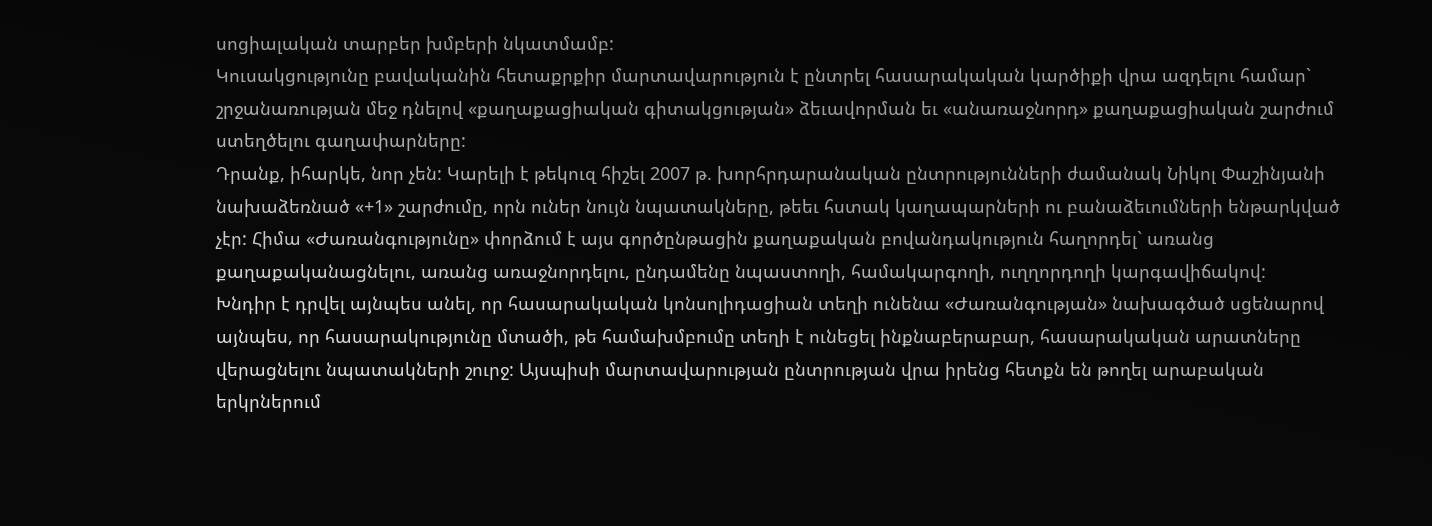սոցիալական տարբեր խմբերի նկատմամբ:
Կուսակցությունը բավականին հետաքրքիր մարտավարություն է ընտրել հասարակական կարծիքի վրա ազդելու համար` շրջանառության մեջ դնելով «քաղաքացիական գիտակցության» ձեւավորման եւ «անառաջնորդ» քաղաքացիական շարժում ստեղծելու գաղափարները:
Դրանք, իհարկե, նոր չեն: Կարելի է թեկուզ հիշել 2007 թ. խորհրդարանական ընտրությունների ժամանակ Նիկոլ Փաշինյանի նախաձեռնած «+1» շարժումը, որն ուներ նույն նպատակները, թեեւ հստակ կաղապարների ու բանաձեւումների ենթարկված չէր: Հիմա «Ժառանգությունը» փորձում է այս գործընթացին քաղաքական բովանդակություն հաղորդել` առանց քաղաքականացնելու, առանց առաջնորդելու, ընդամենը նպաստողի, համակարգողի, ուղղորդողի կարգավիճակով:
Խնդիր է դրվել այնպես անել, որ հասարակական կոնսոլիդացիան տեղի ունենա «Ժառանգության» նախագծած սցենարով այնպես, որ հասարակությունը մտածի, թե համախմբումը տեղի է ունեցել ինքնաբերաբար, հասարակական արատները վերացնելու նպատակների շուրջ: Այսպիսի մարտավարության ընտրության վրա իրենց հետքն են թողել արաբական երկրներում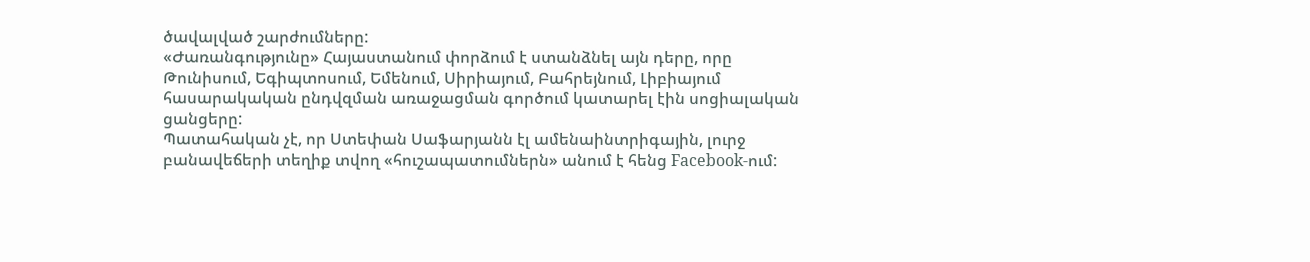ծավալված շարժումները:
«Ժառանգությունը» Հայաստանում փորձում է ստանձնել այն դերը, որը Թունիսում, Եգիպտոսում, Եմենում, Սիրիայում, Բահրեյնում, Լիբիայում հասարակական ընդվզման առաջացման գործում կատարել էին սոցիալական ցանցերը:
Պատահական չէ, որ Ստեփան Սաֆարյանն էլ ամենաինտրիգային, լուրջ բանավեճերի տեղիք տվող «հուշապատումներն» անում է հենց Facebook-ում: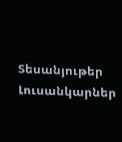Տեսանյութեր
Լուսանկարներ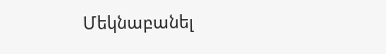Մեկնաբանել